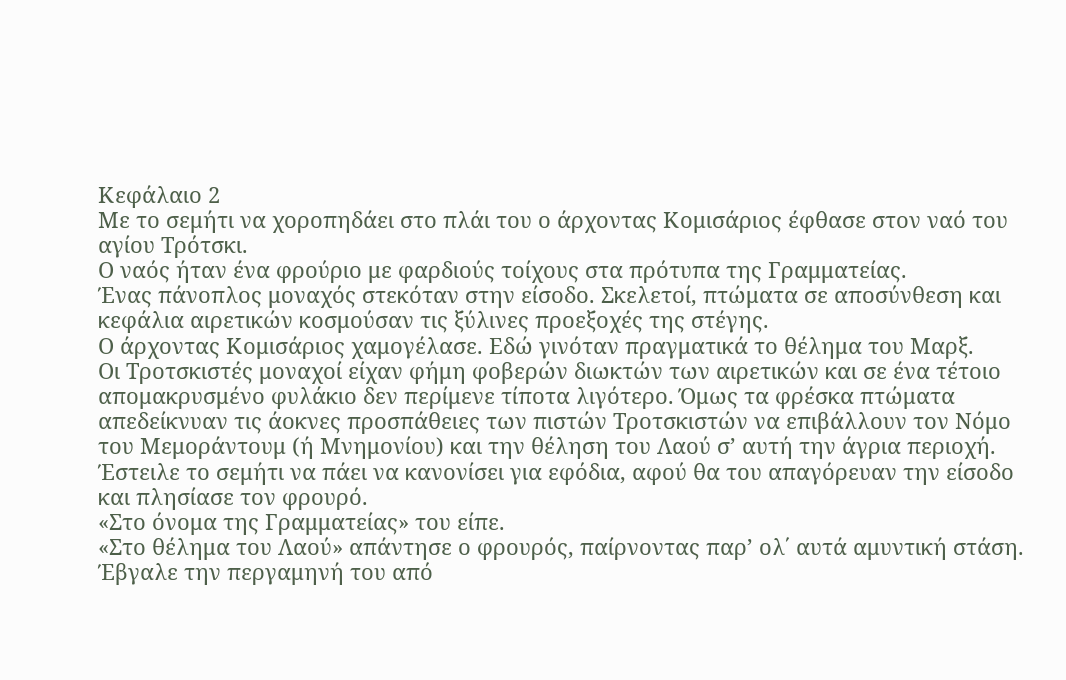Κεφάλαιο 2
Με το σεμήτι να χοροπηδάει στο πλάι του ο άρχοντας Κομισάριος έφθασε στον ναό του αγίου Τρότσκι.
Ο ναός ήταν ένα φρούριο με φαρδιούς τοίχους στα πρότυπα της Γραμματείας.
Ένας πάνοπλος μοναχός στεκόταν στην είσοδο. Σκελετοί, πτώματα σε αποσύνθεση και κεφάλια αιρετικών κοσμούσαν τις ξύλινες προεξοχές της στέγης.
Ο άρχοντας Κομισάριος χαμογέλασε. Εδώ γινόταν πραγματικά το θέλημα του Μαρξ.
Οι Τροτσκιστές μοναχοί είχαν φήμη φοβερών διωκτών των αιρετικών και σε ένα τέτοιο απομακρυσμένο φυλάκιο δεν περίμενε τίποτα λιγότερο. Όμως τα φρέσκα πτώματα απεδείκνυαν τις άοκνες προσπάθειες των πιστών Τροτσκιστών να επιβάλλουν τον Νόμο του Μεμοράντουμ (ή Μνημονίου) και την θέληση του Λαού σ’ αυτή την άγρια περιοχή.
Έστειλε το σεμήτι να πάει να κανονίσει για εφόδια, αφού θα του απαγόρευαν την είσοδο και πλησίασε τον φρουρό.
«Στο όνομα της Γραμματείας» του είπε.
«Στο θέλημα του Λαού» απάντησε ο φρουρός, παίρνοντας παρ’ ολ΄ αυτά αμυντική στάση.
Έβγαλε την περγαμηνή του από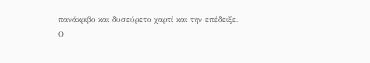πανάκριβο και δυσεύρετο χαρτί και την επέδειξε.
Ο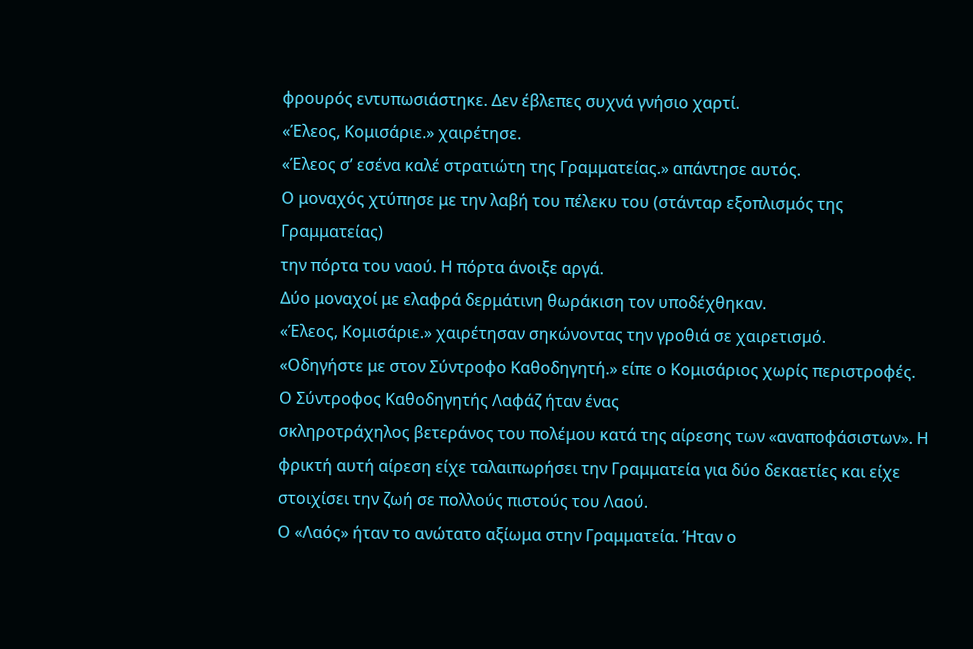φρουρός εντυπωσιάστηκε. Δεν έβλεπες συχνά γνήσιο χαρτί.
«Έλεος, Κομισάριε.» χαιρέτησε.
«Έλεος σ’ εσένα καλέ στρατιώτη της Γραμματείας.» απάντησε αυτός.
Ο μοναχός χτύπησε με την λαβή του πέλεκυ του (στάνταρ εξοπλισμός της Γραμματείας)
την πόρτα του ναού. Η πόρτα άνοιξε αργά.
Δύο μοναχοί με ελαφρά δερμάτινη θωράκιση τον υποδέχθηκαν.
«Έλεος, Κομισάριε.» χαιρέτησαν σηκώνοντας την γροθιά σε χαιρετισμό.
«Οδηγήστε με στον Σύντροφο Καθοδηγητή.» είπε ο Κομισάριος χωρίς περιστροφές.
Ο Σύντροφος Καθοδηγητής Λαφάζ ήταν ένας
σκληροτράχηλος βετεράνος του πολέμου κατά της αίρεσης των «αναποφάσιστων». Η
φρικτή αυτή αίρεση είχε ταλαιπωρήσει την Γραμματεία για δύο δεκαετίες και είχε
στοιχίσει την ζωή σε πολλούς πιστούς του Λαού.
Ο «Λαός» ήταν το ανώτατο αξίωμα στην Γραμματεία. Ήταν ο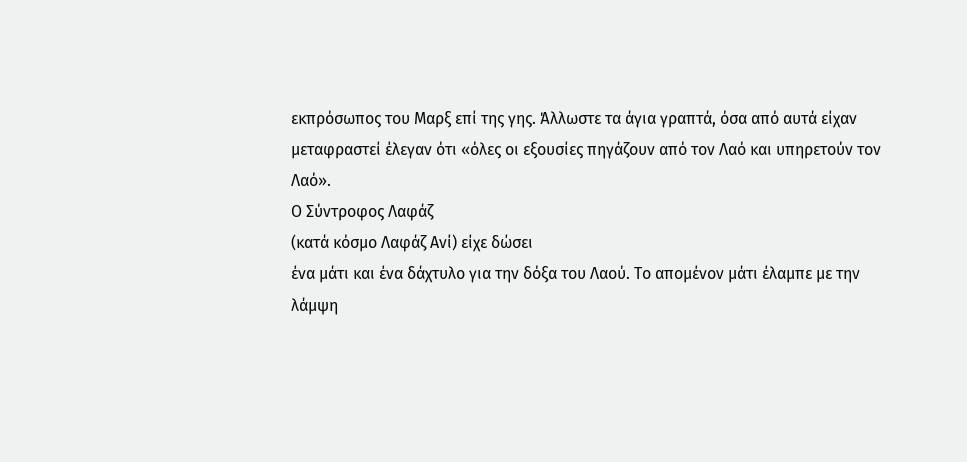εκπρόσωπος του Μαρξ επί της γης. Άλλωστε τα άγια γραπτά, όσα από αυτά είχαν
μεταφραστεί έλεγαν ότι «όλες οι εξουσίες πηγάζουν από τον Λαό και υπηρετούν τον
Λαό».
Ο Σύντροφος Λαφάζ
(κατά κόσμο Λαφάζ Ανί) είχε δώσει
ένα μάτι και ένα δάχτυλο για την δόξα του Λαού. Το απομένον μάτι έλαμπε με την
λάμψη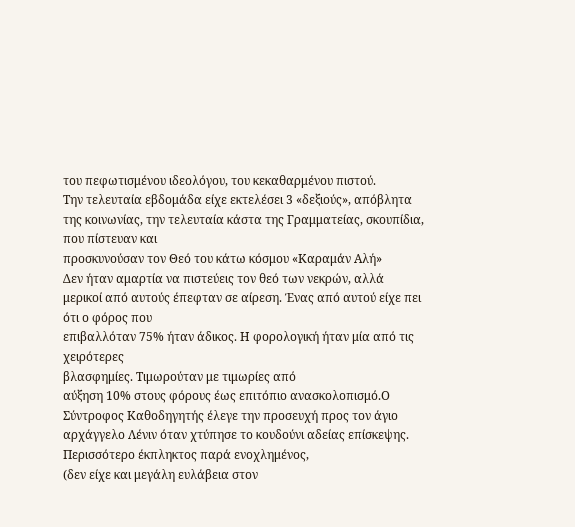του πεφωτισμένου ιδεολόγου, του κεκαθαρμένου πιστού.
Την τελευταία εβδομάδα είχε εκτελέσει 3 «δεξιούς», απόβλητα
της κοινωνίας, την τελευταία κάστα της Γραμματείας, σκουπίδια, που πίστευαν και
προσκυνούσαν τον Θεό του κάτω κόσμου «Καραμάν Αλή»
Δεν ήταν αμαρτία να πιστεύεις τον θεό των νεκρών, αλλά
μερικοί από αυτούς έπεφταν σε αίρεση. Ένας από αυτού είχε πει ότι ο φόρος που
επιβαλλόταν 75% ήταν άδικος. Η φορολογική ήταν μία από τις χειρότερες
βλασφημίες. Τιμωρούταν με τιμωρίες από
αύξηση 10% στους φόρους έως επιτόπιο ανασκολοπισμό.Ο Σύντροφος Καθοδηγητής έλεγε την προσευχή προς τον άγιο αρχάγγελο Λένιν όταν χτύπησε το κουδούνι αδείας επίσκεψης. Περισσότερο έκπληκτος παρά ενοχλημένος,
(δεν είχε και μεγάλη ευλάβεια στον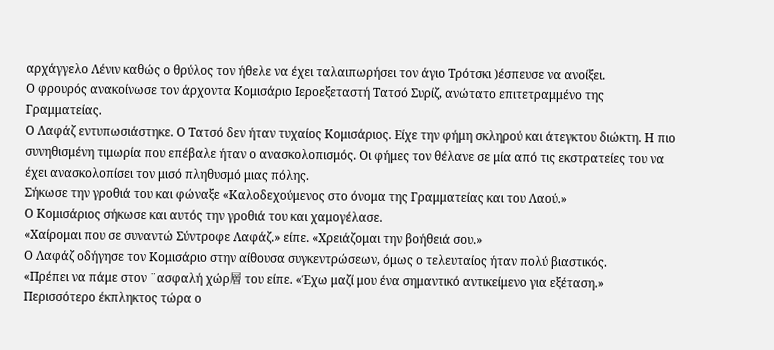αρχάγγελο Λένιν καθώς ο θρύλος τον ήθελε να έχει ταλαιπωρήσει τον άγιο Τρότσκι )έσπευσε να ανοίξει.
Ο φρουρός ανακοίνωσε τον άρχοντα Κομισάριο Ιεροεξεταστή Τατσό Συρίζ, ανώτατο επιτετραμμένο της Γραμματείας.
Ο Λαφάζ εντυπωσιάστηκε. Ο Τατσό δεν ήταν τυχαίος Κομισάριος. Είχε την φήμη σκληρού και άτεγκτου διώκτη. Η πιο συνηθισμένη τιμωρία που επέβαλε ήταν ο ανασκολοπισμός. Οι φήμες τον θέλανε σε μία από τις εκστρατείες του να έχει ανασκολοπίσει τον μισό πληθυσμό μιας πόλης.
Σήκωσε την γροθιά του και φώναξε «Καλοδεχούμενος στο όνομα της Γραμματείας και του Λαού.»
Ο Κομισάριος σήκωσε και αυτός την γροθιά του και χαμογέλασε.
«Χαίρομαι που σε συναντώ Σύντροφε Λαφάζ.» είπε. «Χρειάζομαι την βοήθειά σου.»
Ο Λαφάζ οδήγησε τον Κομισάριο στην αίθουσα συγκεντρώσεων, όμως ο τελευταίος ήταν πολύ βιαστικός.
«Πρέπει να πάμε στον ¨ασφαλή χώρ層 του είπε. «Έχω μαζί μου ένα σημαντικό αντικείμενο για εξέταση.»
Περισσότερο έκπληκτος τώρα ο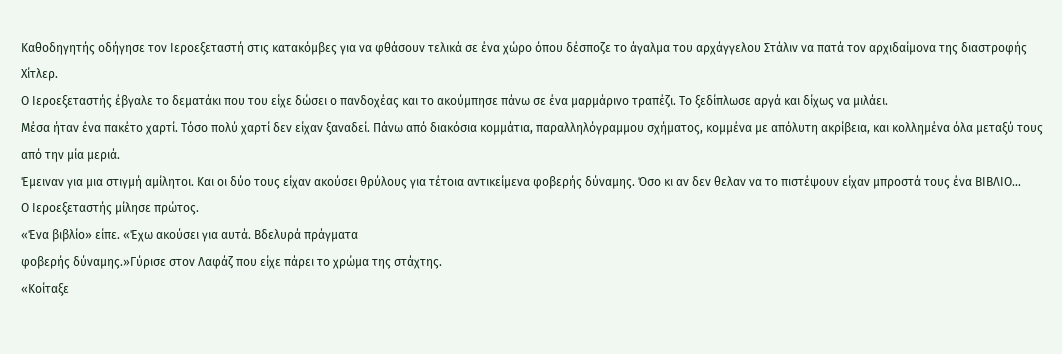Καθοδηγητής οδήγησε τον Ιεροεξεταστή στις κατακόμβες για να φθάσουν τελικά σε ένα χώρο όπου δέσποζε το άγαλμα του αρχάγγελου Στάλιν να πατά τον αρχιδαίμονα της διαστροφής Χίτλερ.
Ο Ιεροεξεταστής έβγαλε το δεματάκι που του είχε δώσει ο πανδοχέας και το ακούμπησε πάνω σε ένα μαρμάρινο τραπέζι. Το ξεδίπλωσε αργά και δίχως να μιλάει.
Μέσα ήταν ένα πακέτο χαρτί. Τόσο πολύ χαρτί δεν είχαν ξαναδεί. Πάνω από διακόσια κομμάτια, παραλληλόγραμμου σχήματος, κομμένα με απόλυτη ακρίβεια, και κολλημένα όλα μεταξύ τους από την μία μεριά.
Έμειναν για μια στιγμή αμίλητοι. Και οι δύο τους είχαν ακούσει θρύλους για τέτοια αντικείμενα φοβερής δύναμης. Όσο κι αν δεν θελαν να το πιστέψουν είχαν μπροστά τους ένα ΒΙΒΛΙΟ…
Ο Ιεροεξεταστής μίλησε πρώτος.
«Ένα βιβλίο» είπε. «Έχω ακούσει για αυτά. Βδελυρά πράγματα
φοβερής δύναμης.»Γύρισε στον Λαφάζ που είχε πάρει το χρώμα της στάχτης.
«Κοίταξε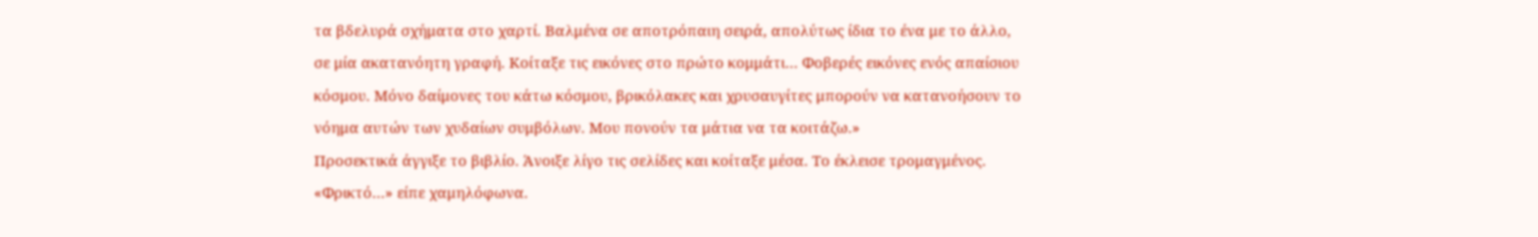τα βδελυρά σχήματα στο χαρτί. Βαλμένα σε αποτρόπαιη σειρά, απολύτως ίδια το ένα με το άλλο, σε μία ακατανόητη γραφή. Κοίταξε τις εικόνες στο πρώτο κομμάτι… Φοβερές εικόνες ενός απαίσιου κόσμου. Μόνο δαίμονες του κάτω κόσμου, βρικόλακες και χρυσαυγίτες μπορούν να κατανοήσουν το νόημα αυτών των χυδαίων συμβόλων. Μου πονούν τα μάτια να τα κοιτάζω.»
Προσεκτικά άγγιξε το βιβλίο. Άνοιξε λίγο τις σελίδες και κοίταξε μέσα. Το έκλεισε τρομαγμένος.
«Φρικτό…» είπε χαμηλόφωνα.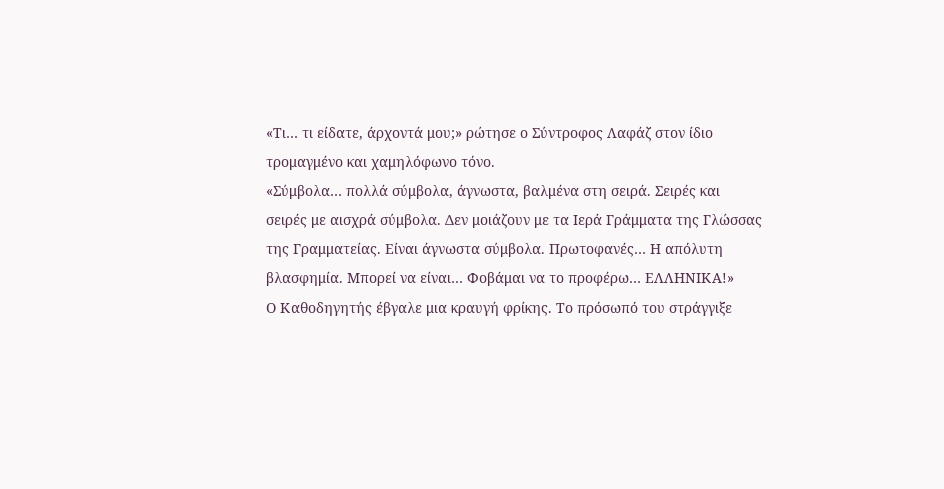«Τι… τι είδατε, άρχοντά μου;» ρώτησε ο Σύντροφος Λαφάζ στον ίδιο τρομαγμένο και χαμηλόφωνο τόνο.
«Σύμβολα… πολλά σύμβολα, άγνωστα, βαλμένα στη σειρά. Σειρές και σειρές με αισχρά σύμβολα. Δεν μοιάζουν με τα Ιερά Γράμματα της Γλώσσας της Γραμματείας. Είναι άγνωστα σύμβολα. Πρωτοφανές… Η απόλυτη βλασφημία. Μπορεί να είναι… Φοβάμαι να το προφέρω… ΕΛΛΗΝΙΚΑ!»
Ο Καθοδηγητής έβγαλε μια κραυγή φρίκης. Το πρόσωπό του στράγγιξε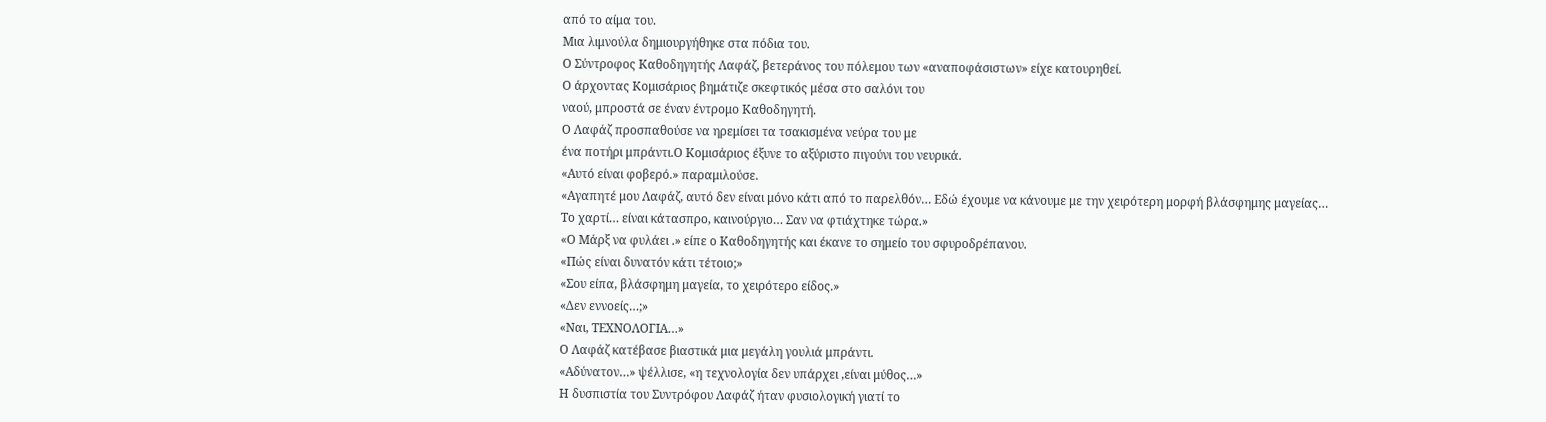από το αίμα του.
Μια λιμνούλα δημιουργήθηκε στα πόδια του.
Ο Σύντροφος Καθοδηγητής Λαφάζ, βετεράνος του πόλεμου των «αναποφάσιστων» είχε κατουρηθεί.
Ο άρχοντας Κομισάριος βημάτιζε σκεφτικός μέσα στο σαλόνι του
ναού, μπροστά σε έναν έντρομο Καθοδηγητή.
Ο Λαφάζ προσπαθούσε να ηρεμίσει τα τσακισμένα νεύρα του με
ένα ποτήρι μπράντι.Ο Κομισάριος έξυνε το αξύριστο πιγούνι του νευρικά.
«Αυτό είναι φοβερό.» παραμιλούσε.
«Αγαπητέ μου Λαφάζ, αυτό δεν είναι μόνο κάτι από το παρελθόν… Εδώ έχουμε να κάνουμε με την χειρότερη μορφή βλάσφημης μαγείας…
Το χαρτί… είναι κάτασπρο, καινούργιο… Σαν να φτιάχτηκε τώρα.»
«Ο Μάρξ να φυλάει .» είπε ο Καθοδηγητής και έκανε το σημείο του σφυροδρέπανου.
«Πώς είναι δυνατόν κάτι τέτοιο;»
«Σου είπα, βλάσφημη μαγεία, το χειρότερο είδος.»
«Δεν εννοείς…;»
«Ναι, ΤΕΧΝΟΛΟΓΙΑ…»
Ο Λαφάζ κατέβασε βιαστικά μια μεγάλη γουλιά μπράντι.
«Αδύνατον…» ψέλλισε, «η τεχνολογία δεν υπάρχει ,είναι μύθος…»
Η δυσπιστία του Συντρόφου Λαφάζ ήταν φυσιολογική γιατί το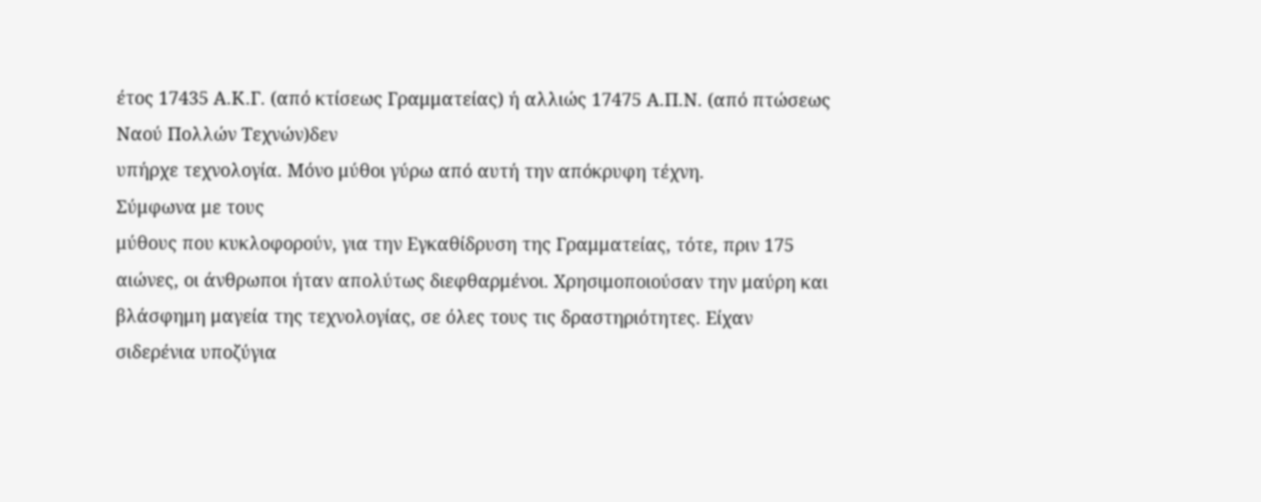έτος 17435 Α.Κ.Γ. (από κτίσεως Γραμματείας) ή αλλιώς 17475 Α.Π.Ν. (από πτώσεως Ναού Πολλών Τεχνών)δεν
υπήρχε τεχνολογία. Μόνο μύθοι γύρω από αυτή την απόκρυφη τέχνη.
Σύμφωνα με τους
μύθους που κυκλοφορούν, για την Εγκαθίδρυση της Γραμματείας, τότε, πριν 175
αιώνες, οι άνθρωποι ήταν απολύτως διεφθαρμένοι. Χρησιμοποιούσαν την μαύρη και
βλάσφημη μαγεία της τεχνολογίας, σε όλες τους τις δραστηριότητες. Είχαν
σιδερένια υποζύγια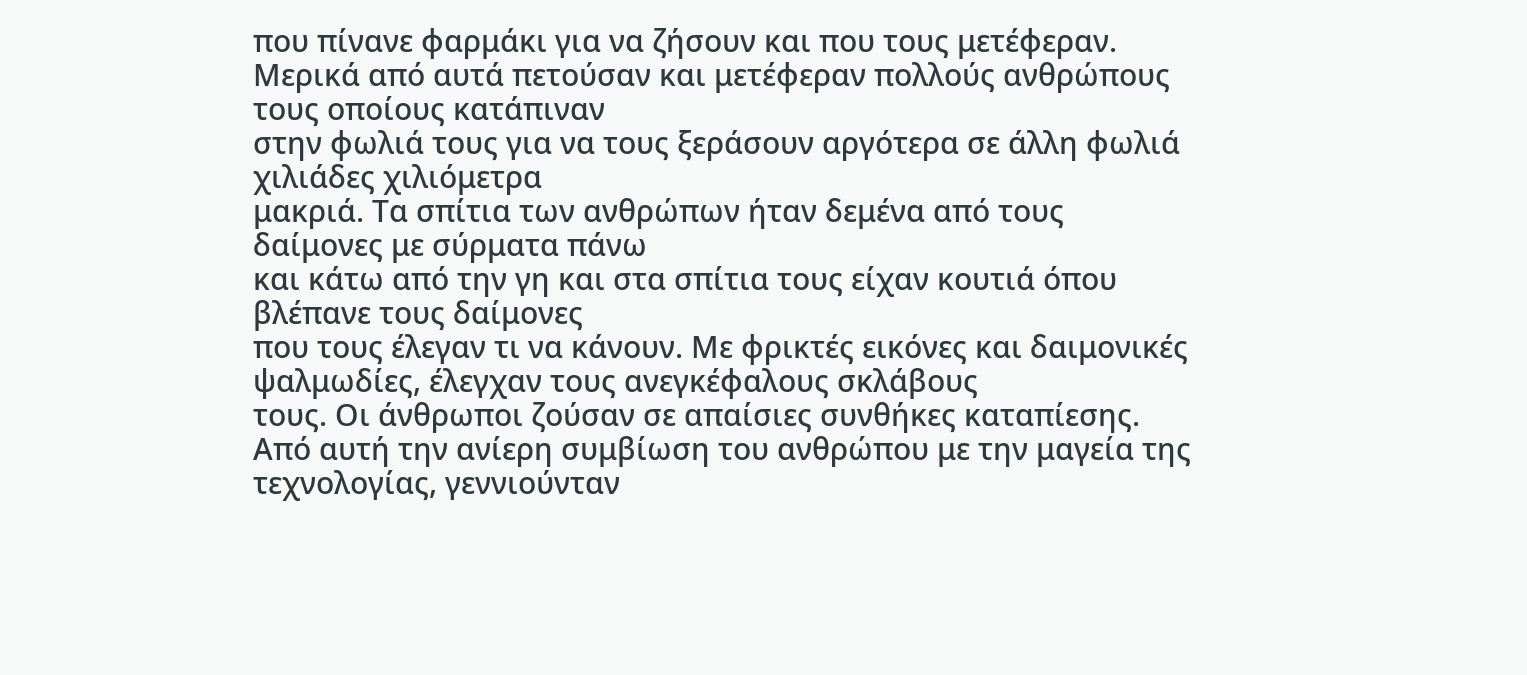που πίνανε φαρμάκι για να ζήσουν και που τους μετέφεραν.
Μερικά από αυτά πετούσαν και μετέφεραν πολλούς ανθρώπους τους οποίους κατάπιναν
στην φωλιά τους για να τους ξεράσουν αργότερα σε άλλη φωλιά χιλιάδες χιλιόμετρα
μακριά. Τα σπίτια των ανθρώπων ήταν δεμένα από τους δαίμονες με σύρματα πάνω
και κάτω από την γη και στα σπίτια τους είχαν κουτιά όπου βλέπανε τους δαίμονες
που τους έλεγαν τι να κάνουν. Με φρικτές εικόνες και δαιμονικές ψαλμωδίες, έλεγχαν τους ανεγκέφαλους σκλάβους
τους. Οι άνθρωποι ζούσαν σε απαίσιες συνθήκες καταπίεσης. Από αυτή την ανίερη συμβίωση του ανθρώπου με την μαγεία της τεχνολογίας, γεννιούνταν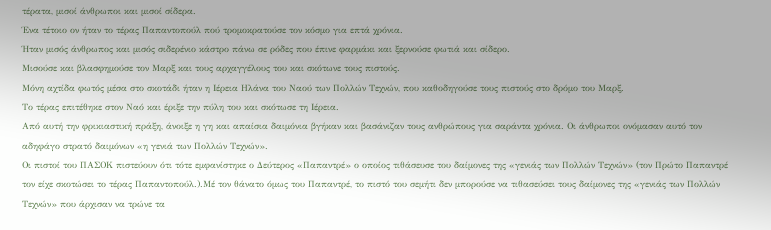τέρατα, μισοί άνθρωποι και μισοί σίδερα.
Ένα τέτοιο ον ήταν το τέρας Παπαντοπούλ πού τρομοκρατούσε τον κόσμο για επτά χρόνια.
Ήταν μισός άνθρωπος και μισός σιδερένιο κάστρο πάνω σε ρόδες που έπινε φαρμάκι και ξερνούσε φωτιά και σίδερο.
Μισούσε και βλασφημούσε τον Μαρξ και τους αρχαγγέλους του και σκότωνε τους πιστούς.
Μόνη αχτίδα φωτός μέσα στο σκοτάδι ήταν η Ιέρεια Ηλάνα του Ναού των Πολλών Τεχνών, που καθοδηγούσε τους πιστούς στο δρόμο του Μαρξ.
Το τέρας επιτέθηκε στον Ναό και έριξε την πύλη του και σκότωσε τη Ιέρεια.
Από αυτή την φρικιαστική πράξη, άνοιξε η γη και απαίσια δαιμόνια βγήκαν και βασάνιζαν τους ανθρώπους για σαράντα χρόνια. Οι άνθρωποι ονόμασαν αυτό τον αδηφάγο στρατό δαιμόνων «η γενιά των Πολλών Τεχνών».
Οι πιστοί του ΠΑΣΟΚ πιστεύουν ότι τότε εμφανίστηκε ο Δεύτερος «Παπαντρέ» ο οποίος τιθάσευσε του δαίμονες της «γενιάς των Πολλών Τεχνών» (τον Πρώτο Παπαντρέ τον είχε σκοτώσει το τέρας Παπαντοπούλ.).Μέ τον θάνατο όμως του Παπαντρέ, το πιστό του σεμήτι δεν μπορούσε να τιθασεύσει τους δαίμονες της «γενιάς των Πολλών Τεχνών» που άρχισαν να τρώνε τα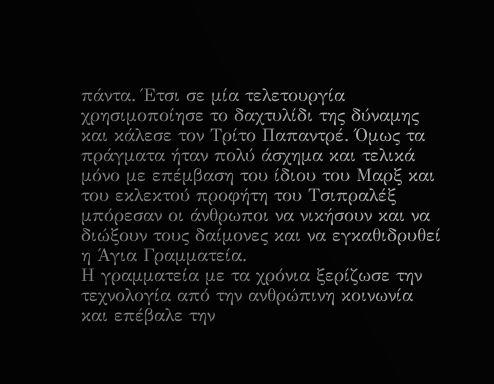πάντα. Έτσι σε μία τελετουργία χρησιμοποίησε το δαχτυλίδι της δύναμης και κάλεσε τον Τρίτο Παπαντρέ. Όμως τα πράγματα ήταν πολύ άσχημα και τελικά μόνο με επέμβαση του ίδιου του Μαρξ και του εκλεκτού προφήτη του Τσιπραλέξ μπόρεσαν οι άνθρωποι να νικήσουν και να διώξουν τους δαίμονες και να εγκαθιδρυθεί η Άγια Γραμματεία.
Η γραμματεία με τα χρόνια ξερίζωσε την τεχνολογία από την ανθρώπινη κοινωνία και επέβαλε την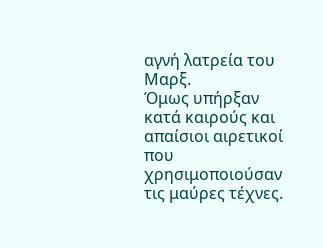αγνή λατρεία του Μαρξ.
Όμως υπήρξαν κατά καιρούς και απαίσιοι αιρετικοί που χρησιμοποιούσαν τις μαύρες τέχνες.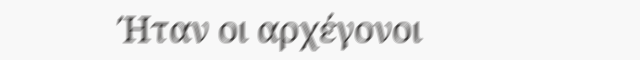Ήταν οι αρχέγονοι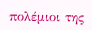πολέμιοι της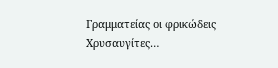Γραμματείας οι φρικώδεις Χρυσαυγίτες…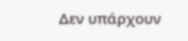Δεν υπάρχουν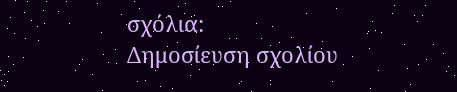σχόλια:
Δημοσίευση σχολίου